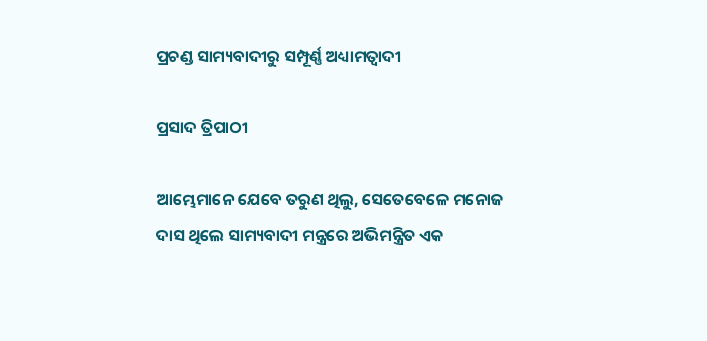ପ୍ରଚଣ୍ଡ ସାମ୍ୟବାଦୀରୁ ସମ୍ପୂର୍ଣ୍ଣ ଅଧ୍ୟାମତ୍ବାଦୀ

ପ୍ରସାଦ ତ୍ରିପାଠୀ

ଆମ୍ଭେମାନେ ଯେବେ ତରୁଣ ଥିଲୁ, ସେତେବେଳେ ମନୋଜ ଦାସ ଥିଲେ ସାମ୍ୟବାଦୀ ମନ୍ତ୍ରରେ ଅଭିମନ୍ତ୍ରିତ ଏକ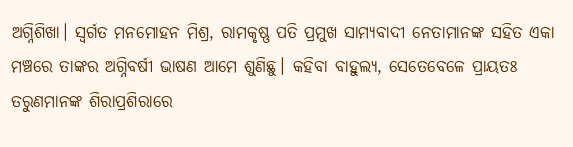ଅଗ୍ନିଶିଖା। ସ୍ବର୍ଗତ ମନମୋହନ ମିଶ୍ର, ରାମକୃଷ୍ଣ ପତି ପ୍ରମୁଖ ସାମ୍ୟବାଦୀ ନେତାମାନଙ୍କ ସହିତ ଏକା ମଞ୍ଚରେ ତାଙ୍କର ଅଗ୍ନିବର୍ଷୀ ଭାଷଣ ଆମେ ଶୁଣିଛୁ। କହିବା ବାହୁଲ୍ୟ, ସେତେବେଳେ ପ୍ରାୟତଃ ତରୁଣମାନଙ୍କ ଶିରାପ୍ରଶିରାରେ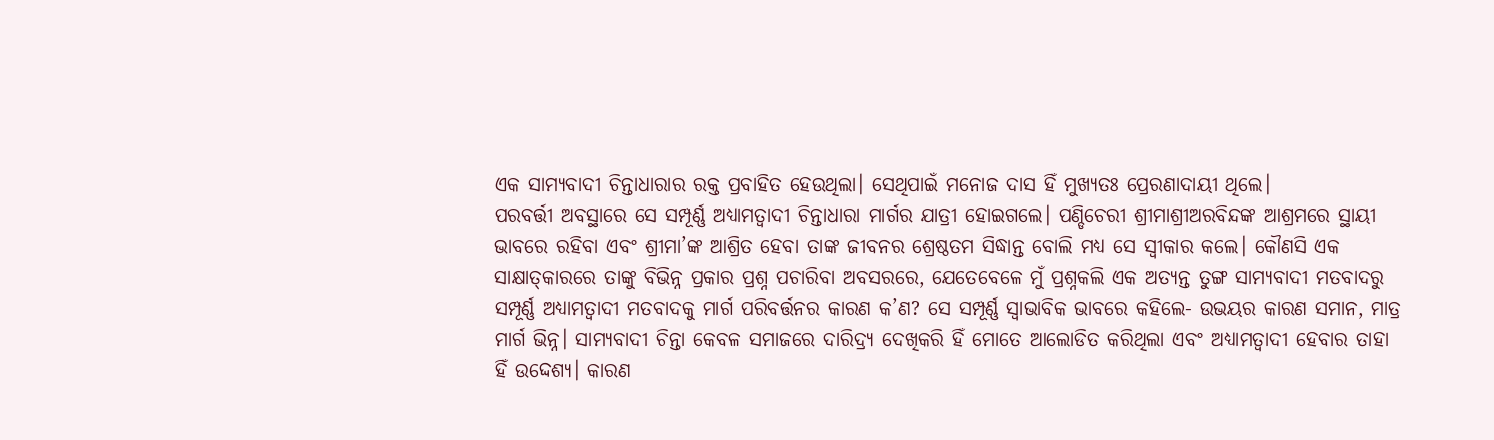ଏକ ସାମ୍ୟବାଦୀ ଚିନ୍ତାଧାରାର ରକ୍ତ ପ୍ରବାହିତ ହେଉଥିଲା। ସେଥିପାଇଁ ମନୋଜ ଦାସ ହିଁ ମୁଖ୍ୟତଃ ପ୍ରେରଣାଦାୟୀ ଥିଲେ।
ପରବର୍ତ୍ତୀ ଅବସ୍ଥାରେ ସେ ସମ୍ପୂର୍ଣ୍ଣ ଅଧ୍ୟାମତ୍ବାଦୀ ଚିନ୍ତାଧାରା ମାର୍ଗର ଯାତ୍ରୀ ହୋଇଗଲେ। ପଣ୍ଡିଚେରୀ ଶ୍ରୀମାଶ୍ରୀଅରବିନ୍ଦଙ୍କ ଆଶ୍ରମରେ ସ୍ଥାୟୀ ଭାବରେ ରହିବା ଏବଂ ଶ୍ରୀମା’ଙ୍କ ଆଶ୍ରିତ ହେବା ତାଙ୍କ ଜୀବନର ଶ୍ରେଷ୍ଠତମ ସିଦ୍ଧାନ୍ତ ବୋଲି ମଧ୍ୟ ସେ ସ୍ବୀକାର କଲେ। କୌଣସି ଏକ ସାକ୍ଷାତ୍‌କାରରେ ତାଙ୍କୁ ବିଭିନ୍ନ ପ୍ରକାର ପ୍ରଶ୍ନ ପଚାରିବା ଅବସରରେ, ଯେତେବେଳେ ମୁଁ ପ୍ରଶ୍ନକଲି ଏକ ଅତ୍ୟନ୍ତ ତୁଙ୍ଗ ସାମ୍ୟବାଦୀ ମତବାଦରୁ ସମ୍ପୂର୍ଣ୍ଣ ଅଧ୍ୟାମତ୍ବାଦୀ ମତବାଦକୁ ମାର୍ଗ ପରିବର୍ତ୍ତନର କାରଣ କ’ଣ? ସେ ସମ୍ପୂର୍ଣ୍ଣ ସ୍ବାଭାବିକ ଭାବରେ କହିଲେ- ଉଭୟର କାରଣ ସମାନ, ମାତ୍ର ମାର୍ଗ ଭିନ୍ନ। ସାମ୍ୟବାଦୀ ଚିନ୍ତା କେବଳ ସମାଜରେ ଦାରିଦ୍ର୍ୟ ଦେଖିକରି ହିଁ ମୋତେ ଆଲୋଡିତ କରିଥିଲା ଏବଂ ଅଧ୍ୟାମତ୍ବାଦୀ ହେବାର ତାହା ହିଁ ଉଦ୍ଦେଶ୍ୟ। କାରଣ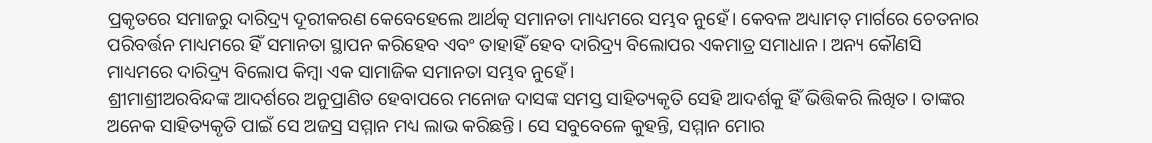ପ୍ରକୃତରେ ସମାଜରୁ ଦାରିଦ୍ର୍ୟ ଦୂରୀକରଣ କେବେହେଲେ ଆର୍ଥତ୍କ ସମାନତା ମାଧ୍ୟମରେ ସମ୍ଭବ ନୁହେଁ। କେବଳ ଅଧ୍ୟାମତ୍ ମାର୍ଗରେ ଚେତନାର ପରିବର୍ତ୍ତନ ମାଧ୍ୟମରେ ହିଁ ସମାନତା ସ୍ଥାପନ କରିହେବ ଏବଂ ତାହାହିଁ ହେବ ଦାରିଦ୍ର୍ୟ ବିଲୋପର ଏକମାତ୍ର ସମାଧାନ। ଅନ୍ୟ କୌଣସି ମାଧ୍ୟମରେ ଦାରିଦ୍ର୍ୟ ବିଲୋପ କିମ୍ବା ଏକ ସାମାଜିକ ସମାନତା ସମ୍ଭବ ନୁହେଁ।
ଶ୍ରୀମାଶ୍ରୀଅରବିନ୍ଦଙ୍କ ଆଦର୍ଶରେ ଅନୁପ୍ରାଣିତ ହେବାପରେ ମନୋଜ ଦାସଙ୍କ ସମସ୍ତ ସାହିତ୍ୟକୃତି ସେହି ଆଦର୍ଶକୁ ହିଁ ଭିତ୍ତିକରି ଲିଖିତ। ତାଙ୍କର ଅନେକ ସାହିତ୍ୟକୃତି ପାଇଁ ସେ ଅଜସ୍ର ସମ୍ମାନ ମଧ୍ୟ ଲାଭ କରିଛନ୍ତି। ସେ ସବୁବେଳେ କୁହନ୍ତି, ସମ୍ମାନ ମୋର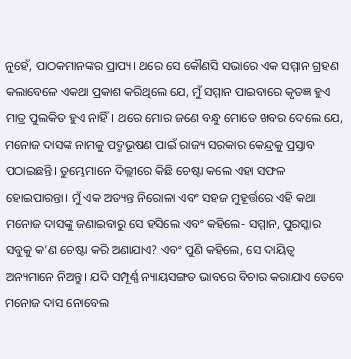ନୁହେଁ, ପାଠକମାନଙ୍କର ପ୍ରାପ୍ୟ। ଥରେ ସେ କୌଣସି ସଭାରେ ଏକ ସମ୍ମାନ ଗ୍ରହଣ କଲାବେଳେ ଏକଥା ପ୍ରକାଶ କରିଥିଲେ ଯେ, ମୁଁ ସମ୍ମାନ ପାଇବାରେ କୃତଜ୍ଞ ହୁଏ ମାତ୍ର ପୁଲକିତ ହୁଏ ନାହିଁ। ଥରେ ମୋର ଜଣେ ବନ୍ଧୁ ମୋତେ ଖବର ଦେଲେ ଯେ, ମନୋଜ ଦାସଙ୍କ ନାମକୁ ପଦ୍ମଭୂଷଣ ପାଇଁ ରାଜ୍ୟ ସରକାର କେନ୍ଦ୍ରକୁ ପ୍ରସ୍ତାବ ପଠାଇଛନ୍ତି। ତୁମ୍ଭେମାନେ ଦିଲ୍ଲୀରେ କିଛି ଚେଷ୍ଟା କଲେ ଏହା ସଫଳ ହୋଇପାରନ୍ତା। ମୁଁ ଏକ ଅତ୍ୟନ୍ତ ନିରୋଳା ଏବଂ ସହଜ ମୁହୂର୍ତ୍ତରେ ଏହି କଥା ମନୋଜ ଦାସଙ୍କୁ ଜଣାଇବାରୁ ସେ ହସିଲେ ଏବଂ କହିଲେ- ସମ୍ମାନ, ପୁରସ୍କାର ସବୁକୁ କ’ଣ ଚେଷ୍ଟା କରି ଅଣାଯାଏ? ଏବଂ ପୁଣି କହିଲେ, ସେ ଦାୟିତ୍ୱ ଅନ୍ୟମାନେ ନିଅନ୍ତୁ। ଯଦି ସମ୍ପୂର୍ଣ୍ଣ ନ୍ୟାୟସଙ୍ଗତ ଭାବରେ ବିଚାର କରାଯାଏ ତେବେ ମନୋଜ ଦାସ ନୋବେଲ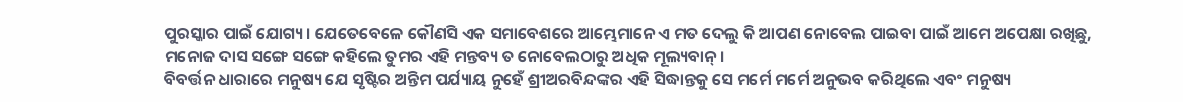ପୁରସ୍କାର ପାଇଁ ଯୋଗ୍ୟ। ଯେତେବେଳେ କୌଣସି ଏକ ସମାବେଶରେ ଆମ୍ଭେମାନେ ଏ ମତ ଦେଲୁ କି ଆପଣ ନୋବେଲ ପାଇବା ପାଇଁ ଆମେ ଅପେକ୍ଷା ରଖିଛୁ, ମନୋଜ ଦାସ ସଙ୍ଗେ ସଙ୍ଗେ କହିଲେ ତୁମର ଏହି ମନ୍ତବ୍ୟ ତ ନୋବେଲଠାରୁ ଅଧିକ ମୂଲ୍ୟବାନ୍‌।
ବିବର୍ତ୍ତନ ଧାରାରେ ମନୁଷ୍ୟ ଯେ ସୃଷ୍ଟିର ଅନ୍ତିମ ପର୍ଯ୍ୟାୟ ନୁହେଁ ଶ୍ରୀଅରବିନ୍ଦଙ୍କର ଏହି ସିଦ୍ଧାନ୍ତକୁ ସେ ମର୍ମେ ମର୍ମେ ଅନୁଭବ କରିଥିଲେ ଏବଂ ମନୁଷ୍ୟ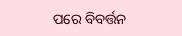ପରେ ବିବର୍ତ୍ତନ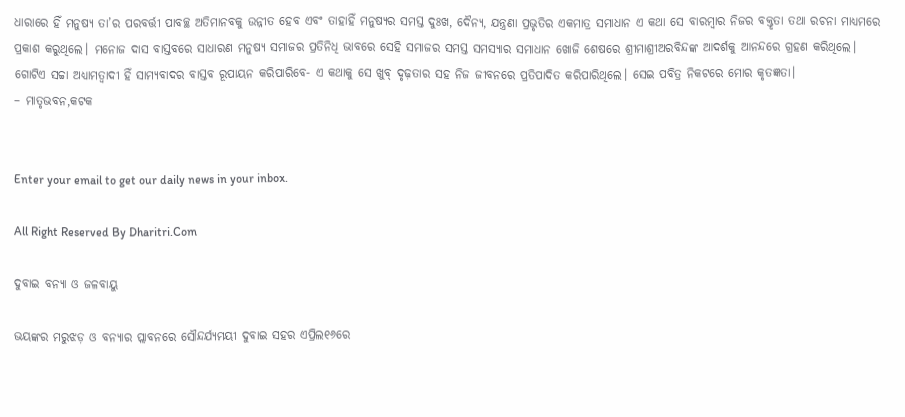ଧାରାରେ ହିଁ ମନୁଷ୍ୟ ତା’ର ପରବର୍ତ୍ତୀ ପାବଚ୍ଛ ଅତିମାନବକୁ ଉନ୍ନୀତ ହେବ ଏବଂ ତାହାହିଁ ମନୁଷ୍ୟର ସମସ୍ତ ଦୁଃଖ, ଦୈନ୍ୟ, ଯନ୍ତ୍ରଣା ପ୍ରଭୃତିର ଏକମାତ୍ର ସମାଧାନ ଏ କଥା ସେ ବାରମ୍ବାର ନିଜର ବକ୍ତୃତା ତଥା ରଚନା ମାଧ୍ୟମରେ ପ୍ରକାଶ କରୁଥିଲେ। ମନୋଜ ଦାସ ବାସ୍ତବରେ ସାଧାରଣ ମନୁଷ୍ୟ ସମାଜର ପ୍ରତିନିଧି ଭାବରେ ସେହି ସମାଜର ସମସ୍ତ ସମସ୍ୟାର ସମାଧାନ ଖୋଜି ଶେଷରେ ଶ୍ରୀମାଶ୍ରୀଅରବିନ୍ଦଙ୍କ ଆଦର୍ଶକୁ ଆନନ୍ଦରେ ଗ୍ରହଣ କରିଥିଲେ। ଗୋଟିଏ ସଚ୍ଚା ଅଧ୍ୟାମତ୍ବାଦୀ ହିଁ ସାମ୍ୟବାଦର ବାସ୍ତବ ରୂପାୟନ କରିପାରିବେ- ଏ କଥାକୁ ସେ ଖୁବ୍‌ ଦୃଢ଼ତାର ସହ ନିଜ ଜୀବନରେ ପ୍ରତିପାଦିତ କରିପାରିଥିଲେ। ସେଇ ପବିତ୍ର ନିକଟରେ ମୋର କୃତଜ୍ଞତା।
– ମାତୃଭବନ,କଟକ


Enter your email to get our daily news in your inbox.

All Right Reserved By Dharitri.Com

ଦୁବାଇ ବନ୍ୟା ଓ ଜଳବାୟୁ

ଭୟଙ୍କର ମରୁଝଡ଼ ଓ ବନ୍ୟାର ପ୍ଲାବନରେ ସୌନ୍ଦର୍ଯ୍ୟମୟୀ ଦୁବାଇ ସହର ଏପ୍ରିଲ୧୬ରେ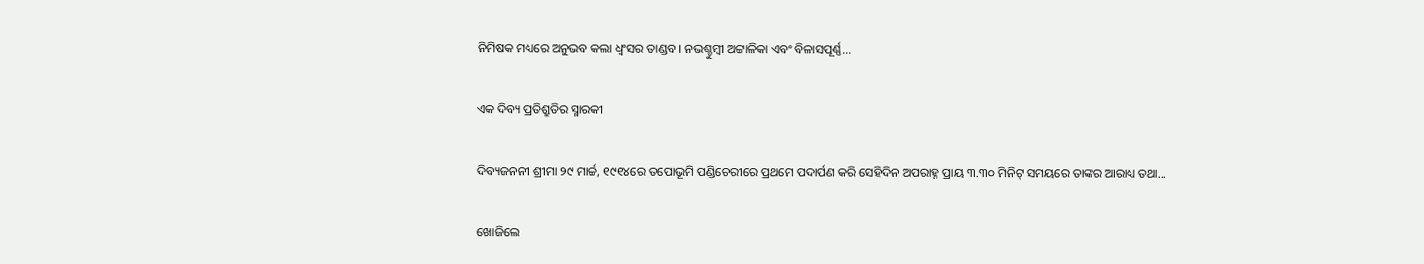ନିମିଷକ ମଧ୍ୟରେ ଅନୁଭବ କଲା ଧ୍ବଂସର ତାଣ୍ଡବ। ନଭଶ୍ଚୁମ୍ବୀ ଅଟ୍ଟାଳିକା ଏବଂ ବିଳାସପୂର୍ଣ୍ଣ...

ଏକ ଦିବ୍ୟ ପ୍ରତିଶ୍ରୁତିର ସ୍ମାରକୀ

ଦିବ୍ୟଜନନୀ ଶ୍ରୀମା ୨୯ ମାର୍ଚ୍ଚ, ୧୯୧୪ରେ ତପୋଭୂମି ପଣ୍ଡିଚେରୀରେ ପ୍ରଥମେ ପଦାର୍ପଣ କରି ସେହିଦିନ ଅପରାହ୍ନ ପ୍ରାୟ ୩.୩୦ ମିନିଟ୍‌ ସମୟରେ ତାଙ୍କର ଆରାଧ୍ୟ ତଥା...

ଖୋଜିଲେ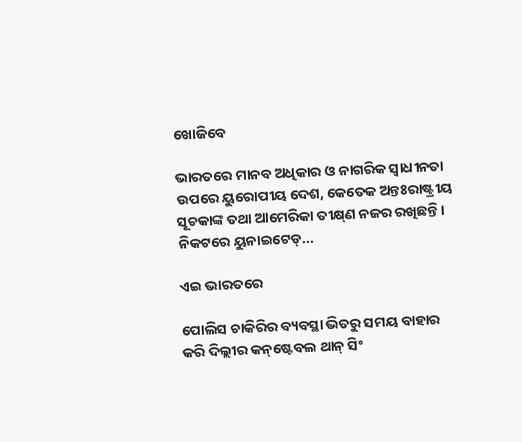ଖୋଜିବେ

ଭାରତରେ ମାନବ ଅଧିକାର ଓ ନାଗରିକ ସ୍ବାଧୀନତା ଉପରେ ୟୁରୋପୀୟ ଦେଶ, କେତେକ ଅନ୍ତଃରାଷ୍ଟ୍ରୀୟ ସୂଚକାଙ୍କ ତଥା ଆମେରିକା ତୀକ୍ଷ୍‌ଣ ନଜର ରଖିଛନ୍ତି। ନିକଟରେ ୟୁନାଇଟେଡ୍‌...

ଏଇ ଭାରତରେ

ପୋଲିସ ଚାକିରିର ବ୍ୟବସ୍ଥା ଭିତରୁ ସମୟ ବାହାର କରି ଦିଲ୍ଲୀର କନ୍‌ଷ୍ଟେବଲ ଥାନ୍‌ ସିଂ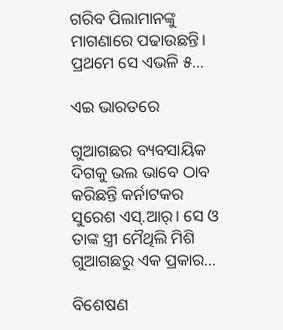ଗରିବ ପିଲାମାନଙ୍କୁ ମାଗଣାରେ ପଢାଉଛନ୍ତି। ପ୍ରଥମେ ସେ ଏଭଳି ୫...

ଏଇ ଭାରତରେ

ଗୁଆଗଛର ବ୍ୟବସାୟିକ ଦିଗକୁ ଭଲ ଭାବେ ଠାବ କରିଛନ୍ତି କର୍ନାଟକର ସୁରେଶ ଏସ୍‌.ଆର୍‌। ସେ ଓ ତାଙ୍କ ସ୍ତ୍ରୀ ମୈଥିଲି ମିଶି ଗୁଆଗଛରୁ ଏକ ପ୍ରକାର...

ବିଶେଷଣ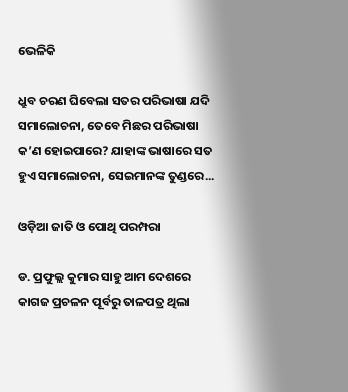ଭେଳିକି

ଧ୍ରୁବ ଚରଣ ଘିବେଲା ସତର ପରିଭାଷା ଯଦି ସମାଲୋଚନା, ତେବେ ମିଛର ପରିଭାଷା କ’ଣ ହୋଇପାରେ? ଯାହାଙ୍କ ଭାଷାରେ ସତ ହୁଏ ସମାଲୋଚନା, ସେଇମାନଙ୍କ ତୁଣ୍ଡରେ...

ଓଡ଼ିଆ ଜାତି ଓ ପୋଥି ପରମ୍ପରା

ଡ. ପ୍ରଫୁଲ୍ଲ କୁମାର ସାହୁ ଆମ ଦେଶରେ କାଗଜ ପ୍ରଚଳନ ପୂର୍ବରୁ ତାଳପତ୍ର ଥିଲା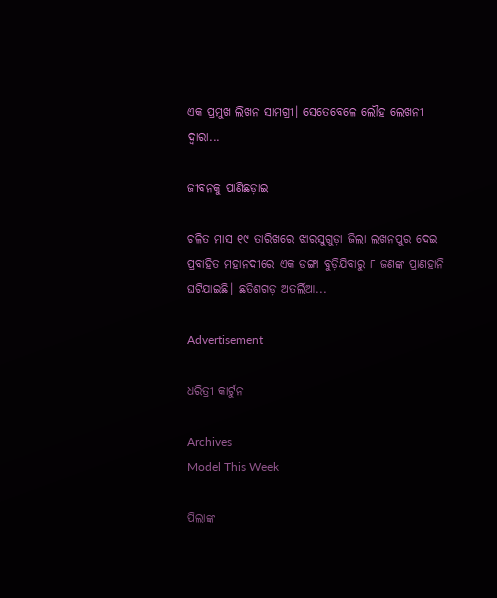ଏକ ପ୍ରମୁଖ ଲିଖନ ସାମଗ୍ରୀ। ସେତେବେଳେ ଲୌହ ଲେଖନୀ ଦ୍ୱାରା...

ଜୀବନକୁ ପାଣିଛଡ଼ାଇ

ଚଳିତ ମାସ ୧୯ ତାରିଖରେ ଝାରସୁଗୁଡ଼ା ଜିଲା ଲଖନପୁର ଦେଇ ପ୍ରବାହିତ ମହାନଦୀରେ ଏକ ଡଙ୍ଗା ବୁଡ଼ିଯିବାରୁ ୮ ଜଣଙ୍କ ପ୍ରାଣହାନି ଘଟିଯାଇଛି। ଛତିଶଗଡ଼ ଅତର୍ଲିଆ...

Advertisement

ଧରିତ୍ରୀ କାର୍ଟୁନ

Archives
Model This Week

ପିଲାଙ୍କ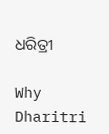ଧରିତ୍ରୀ

Why Dharitri